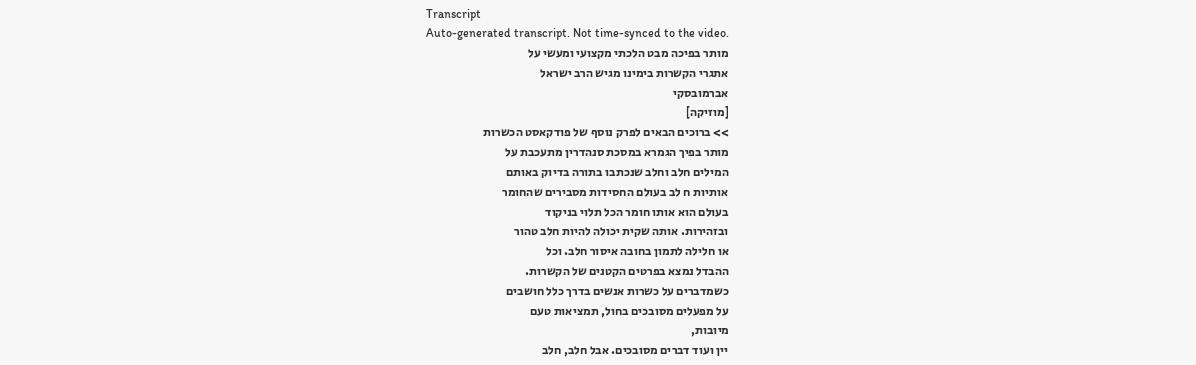Transcript
Auto-generated transcript. Not time-synced to the video.
מותר בפיכה מבט הלכתי מקצועי ומעשי על
אתגרי הקשרות בימינו מגיש הרב ישראל
אברמובסקי
[מוזיקה]
>> ברוכים הבאים לפרק נוסף של פודקאסט הכשרות
מותר בפיך הגמרא במסכת סנהדרין מתעכבת על
המילים חלב וחלב שנכתבו בתורה בדיוק באותם
אותיות ח לב בעולם החסידות מסבירים שהחומר
בעולם הוא אותו חומר הכל תלוי בניקוד
ובזהירות. אותה שקית יכולה להיות חלב טהור
או חלילה לתמון בחובה איסור חלב. וכל
ההבדל נמצא בפרטים הקטנים של הקשרות.
כשמדברים על כשרות אנשים בדרך כלל חושבים
על מפעלים מסובכים בחול, תמציאות טעם
מיובות,
יין ועוד דברים מסובכים. אבל חלב, חלב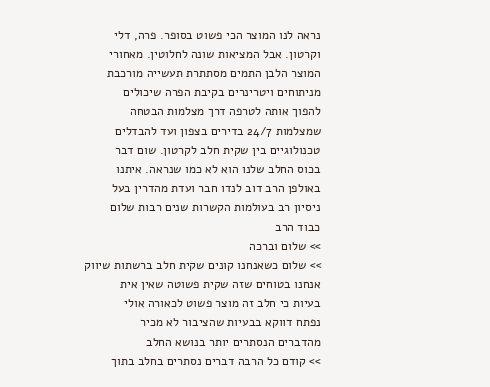נראה לנו המוצר הכי פשוט בסופר. פרה, דלי
וקרטון. אבל המציאות שונה לחלוטין. מאחורי
המוצר הלבן התמים מסתתרת תעשייה מורכבת
מניתוחים ויטרינרים בקיבת הפרה שיכולים
להפוך אותה לטרפה דרך מצלמות הבטחה
שמצלמות 24/7 בדירים בצפון ועד להבדלים
טכנולוגיים בין שקית חלב לקרטון. שום דבר
בכוס החלב שלנו הוא לא כמו שנראה. איתנו
באולפן הרב דוב לנדו חבר ועדת מהדרין בעל
ניסיון רב בעולמות הקשרות שנים רבות שלום
כבוד הרב
>> שלום וברכה
>> שלום כשאנחנו קונים שקית חלב ברשתות שיווק
אנחנו בטוחים שזה שקית פשוטה שאין אית
בעיות כי חלב זה מוצר פשוט לכאורה אולי
נפתח דווקא בבעיות שהציבור לא מכיר
מהדברים הנסתרים יותר בנושא החלב
>> קודם כל הרבה דברים נסתרים בחלב בתוך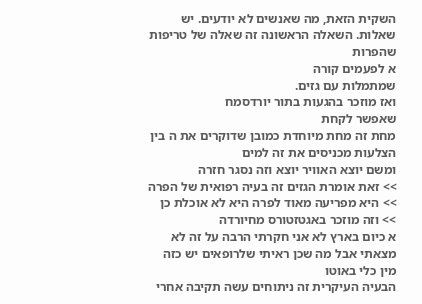השקית הזאת, מה שאנשים לא יודעים. יש
שאלות. השאלה הראשונה זה שאלה של טריפות
שהפרות
א לפעמים קורה
שמתמלות עם גזים.
ואז מוזכר בהגעות בתור יורדסמח
שאפשר לקחת
מחת זה מחת מיוחדת כמובן שדוקרים את ה בין
הצלעות מכניסים את זה למים
ומשם יוצא האוויר יוצא וזה נסגר חזרה
>> זאת אומרת הגזים זה בעיה רפואית של הפרה
>> היא מפריעה מאוד לפרה היא לא אוכלת כן
>> וזה מוזכר באגטזטורס מחיורדה
א כיום בארץ לא אני חקרתי הרבה על זה לא
מצאתי אבל מה שכן ראיתי שלרופאים יש כזה
מין כלי באוטו
הבעיה העיקרית זה ניתוחים עשה תקיבה אחרי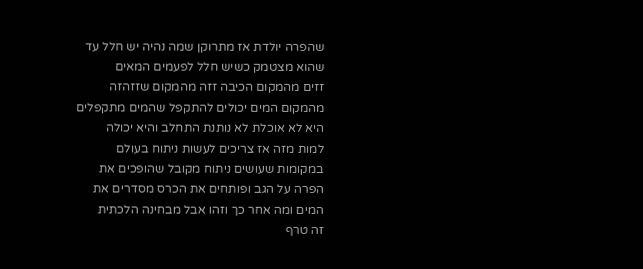שהפרה יולדת אז מתרוקן שמה נהיה יש חלל עד
שהוא מצטמק כשיש חלל לפעמים המאים
זזים מהמקום הכיבה זזה מהמקום שזזהזה
מהמקום המים יכולים להתקפל שהמים מתקפלים
היא לא אוכלת לא נותנת התחלב והיא יכולה
למות מזה אז צריכים לעשות ניתוח בעולם
במקומות שעושים ניתוח מקובל שהופכים את
הפרה על הגב ופותחים את הכרס מסדרים את
המים ומה אחר כך וזהו אבל מבחינה הלכתית
זה טרף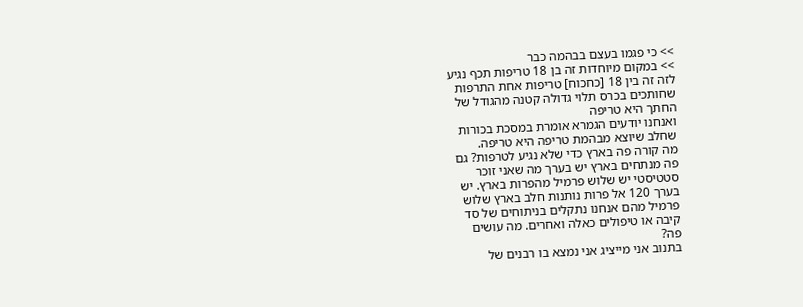>> כי פגמו בעצם בבהמה כבר
>> במקום מיוחדות זה בן 18 טריפות תכף נגיע
לזה זה בין 18 [כחכוח] טריפות אחת התרפות
שחותכים בכרס תלוי גדולה קטנה מהגודל של
החתך היא טריפה
ואנחנו יודעים הגמרא אומרת במסכת בכורות
שחלב שיוצא מבהמת טריפה היא טריפה.
מה קורה פה בארץ כדי שלא נגיע לטרפות? גם
פה מנתחים בארץ יש בערך מה שאני זוכר
סטטיסטי יש שלוש פרמיל מהפרות בארץ. יש
בערך 120 אל פרות נותנות חלב בארץ שלוש
פרמיל מהם אנחנו נתקלים בניתוחים של סד
קיבה או טיפולים כאלה ואחרים. מה עושים
פה?
בתנוב אני מייציג אני נמצא בו רבנים של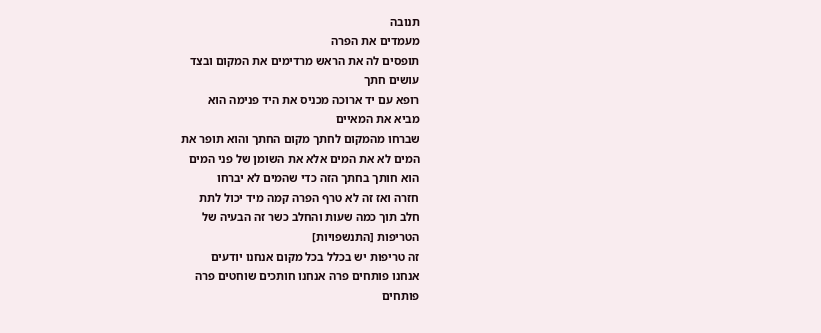תנובה
מעמדים את הפרה
תופסים לה את הראש מרדימים את המקום ובצד
עושים חתך
רופא עם יד ארוכה מכניס את היד פנימה הוא
מביא את המאיים
שברחו מהמקום לחתך מקום החתך והוא תופר את
המים לא את המים אלא את השומן של פני המים
הוא חותך בחתך הזה כדי שהמים לא יברחו
חזרה ואז זה לא טרף הפרה קמה מיד יכול לתת
חלב תוך כמה שעות והחלב כשר זה הבעיה של
הטריפות [התנשפויות]
זה טריפות יש בכלל בכל מקום אנחנו יודעים
אנחנו פותחים פרה אנחנו חותכים שוחטים פרה
פותחים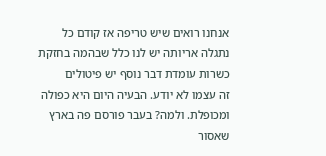אנחנו רואים שיש טריפה אז קודם כל
נתגלה אריותה יש לנו כלל שבהמה בחזקת
כשרות עומדת דבר נוסף יש פיטולים
זה עצמו לא יודע. הבעיה היום היא כפולה
ומכופלת. ולמה? בעבר פורסם פה בארץ שאסור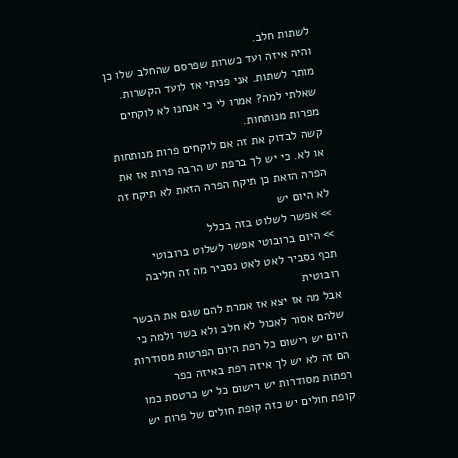לשתות חלב.
והיה איזה ועד כשרות שפרסם שהחלב שלו כן
מותר לשתות. אני פניתי אז לועד הקשרות.
שאלתי למה? אמרו לי כי אנחנו לא לוקחים
מפרות מנותחות.
קשה לבדוק את זה אם לוקחים פרות מנותחות
או לא. כי יש לך ברפת יש הרבה פרות אז את
הפרה הזאת כן תיקח הפרה הזאת לא תיקח זה
לא היום יש
>> אפשר לשלוט בזה בכלל
>> היום ברובוטי אפשר לשלוט ברובוטי
תכף נסביר לאט לאט נסביר מה זה חליבה
רובוטית
אבל מה אז יצא אז אמרת להם שגם את הבשר
שלהם אסור לאכול לא חלב ולא בשר ולמה כי
היום יש רישום כל רפת היום הפרטות מסודרות
הם זה לא יש לך איזה רפת באיזה כפר
רפתות מסודרות יש רישום כל יש כרטסת כמו
קופת חולים יש כזה קופת חולים של פרות יש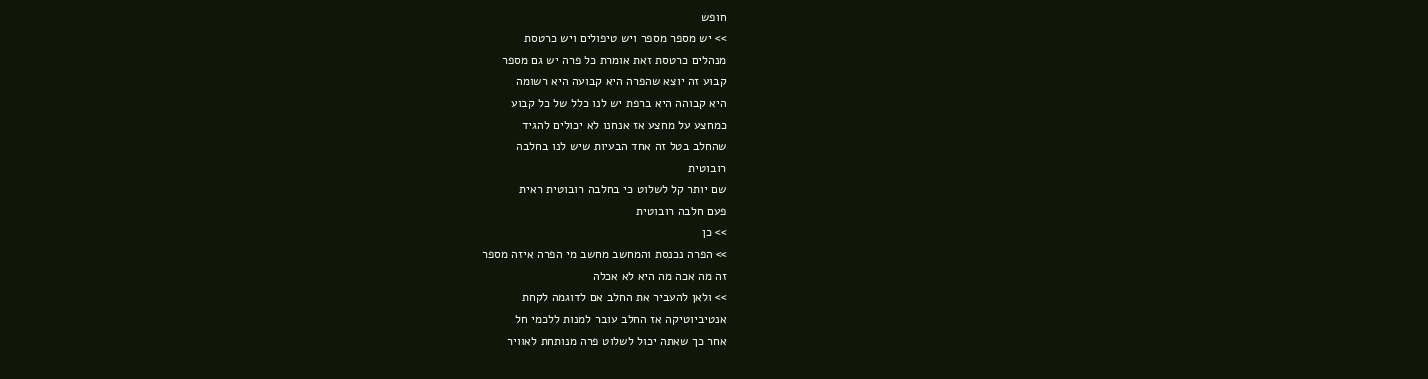חופש
>> יש מספר מספר ויש טיפולים ויש כרטסת
מנהלים כרטסת זאת אומרת כל פרה יש גם מספר
קבוע זה יוצא שהפרה היא קבועה היא רשומה
היא קבוהה היא ברפת יש לנו כלל של כל קבוע
כמחצע על מחצע אז אנחנו לא יכולים להגיד
שהחלב בטל זה אחד הבעיות שיש לנו בחלבה
רובוטית
שם יותר קל לשלוט כי בחלבה רובוטית ראית
פעם חלבה רובוטית
>> כן
>> הפרה נכנסת והמחשב מחשב מי הפרה איזה מספר
זה מה אכה מה היא לא אכלה
>> ולאן להעביר את החלב אם לדוגמה לקחת
אנטיביוטיקה אז החלב עובר למנות ללכמי חל
אחר כך שאתה יכול לשלוט פרה מנותחת לאוויר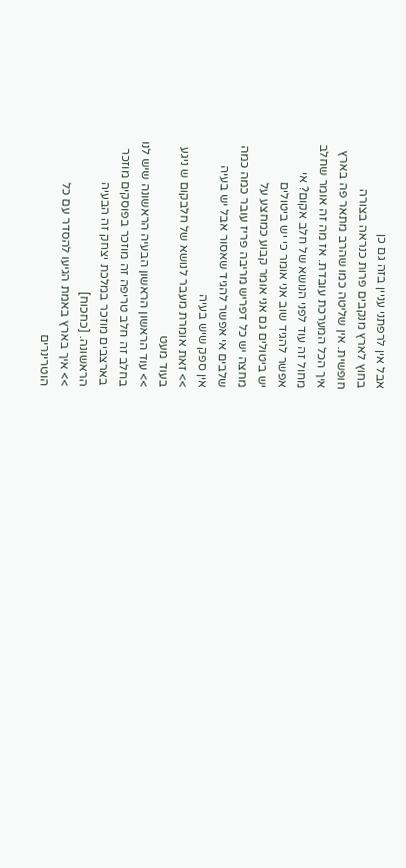אבל אין לרפתני עניין בזה גם כן
בחוץ לארץ מנקבים פרות כנראה בצורה
חופשית. אין שליטה כמו שהרב מתאר פה בארץ
איך הכל המערכת עובדת. אז מה זה אומר שחלב
מחול זה עוד לפני הנושא של חלב אקום? אי
אפשר להגיד שוב אני אומר כי יש ביטולים
יש ביטולים גם אני אומר קבוע כמחצע על
מחצה יש כל דפריש מריבה פריז עובר כמה כמה
שלבים אי אפשר להגיד שאסור אבל יש בעיה
אין ספק שיש בעיה
>> זאת אומרת מעבר לנושא של חלבקום ש ניגע
בעוד מעט
>> עוד הראשון הראשון הבעיה הראשונה שיש לנו
בחלב זה חלב טריפה זה מוזכר בפוסקים מוזכר
בארצבים מוזכר במלכת יצחק זה הבעיה
הראשונה. [כחכוח]
>> איך בארץ באמת הגיעו להסדר עם כל
הוטרינרים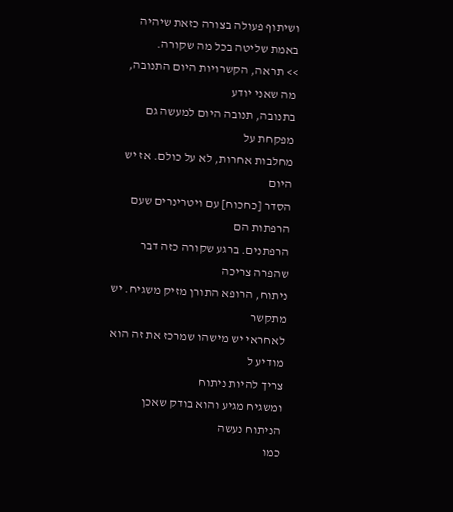ושיתוף פעולה בצורה כזאת שיהיה
באמת שליטה בכל מה שקורה.
>> תראה, הקשרויות היום התנובה, מה שאני יודע
בתנובה, תנובה היום למעשה גם מפקחת על
מחלבות אחרות, לא על כולם. אז יש היום
הסדר [כחכוח] עם ויטרינרים שעם הרפתות הם
הרפתנים. ברגע שקורה כזה דבר שהפרה צריכה
ניתוח, הרופא התורן מזיק משגיח. יש מתקשר
לאחראי יש מישהו שמרכז את זה הוא מודיע ל
צריך להיות ניתוח
ומשגיח מגיע והוא בודק שאכן הניתוח נעשה
כמו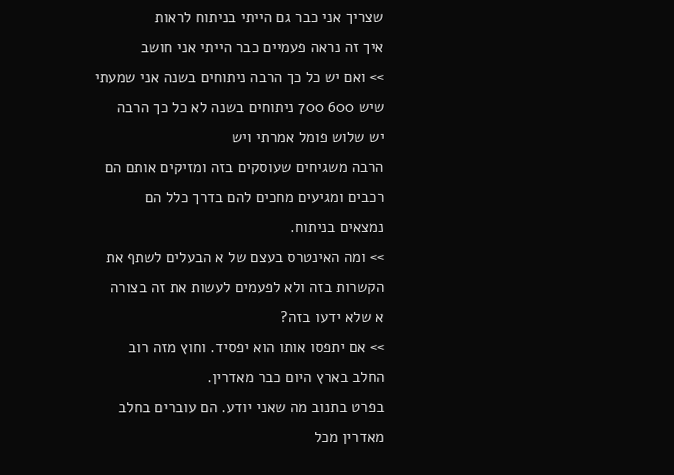שצריך אני כבר גם הייתי בניתוח לראות
איך זה נראה פעמיים כבר הייתי אני חושב
>> ואם יש כל כך הרבה ניתוחים בשנה אני שמעתי
שיש 600 700 ניתוחים בשנה לא כל כך הרבה
יש שלוש פומל אמרתי ויש
הרבה משגיחים שעוסקים בזה ומזיקים אותם הם
רכבים ומגיעים מחכים להם בדרך כלל הם
נמצאים בניתוח.
>> ומה האינטרס בעצם של א הבעלים לשתף את
הקשרות בזה ולא לפעמים לעשות את זה בצורה
א שלא ידעו בזה?
>> אם יתפסו אותו הוא יפסיד. וחוץ מזה רוב
החלב בארץ היום כבר מאדרין.
בפרט בתנוב מה שאני יודע. הם עוברים בחלב
מאדרין מכל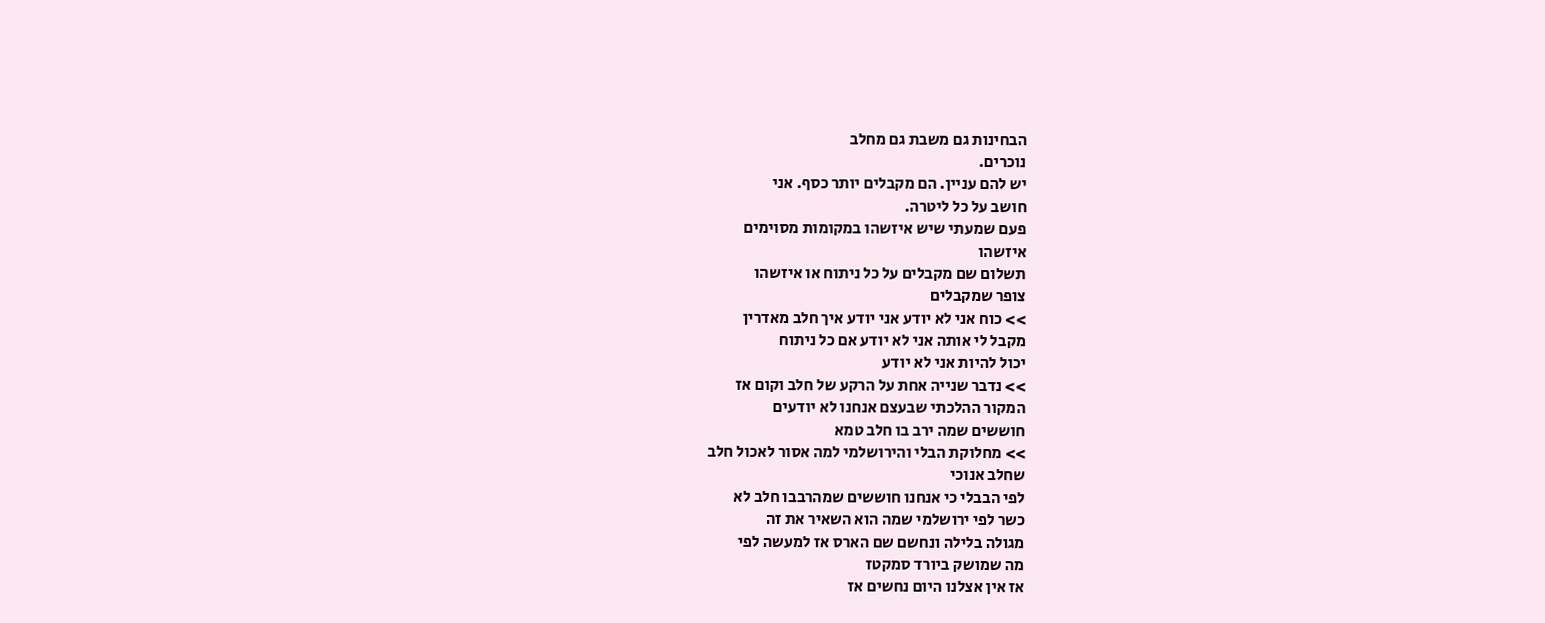הבחינות גם משבת גם מחלב
נוכרים.
יש להם עניין. הם מקבלים יותר כסף. אני
חושב על כל ליטרה.
פעם שמעתי שיש איזשהו במקומות מסוימים
איזשהו
תשלום שם מקבלים על כל ניתוח או איזשהו
צופר שמקבלים
>> כוח אני לא יודע אני יודע איך חלב מאדרין
מקבל לי אותה אני לא יודע אם כל ניתוח
יכול להיות אני לא יודע
>> נדבר שנייה אחת על הרקע של חלב וקום אז
המקור ההלכתי שבעצם אנחנו לא יודעים
חוששים שמה ירב בו חלב טמא
>> מחלוקת הבלי והירושלמי למה אסור לאכול חלב
שחלב אנוכי
לפי הבבלי כי אנחנו חוששים שמהרבבו חלב לא
כשר לפי ירושלמי שמה הוא השאיר את זה
מגולה בלילה ונחשם שם הארס אז למעשה לפי
מה שמושק ביורד סמקטז
אז אין אצלנו היום נחשים אז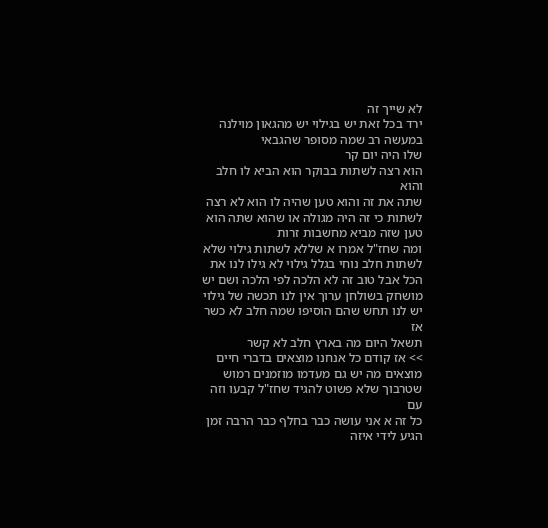לא שייך זה
ירד בכל זאת יש בגילוי יש מהגאון מוילנה
במעשה רב שמה מסופר שהגבאי
שלו היה יום קר
הוא רצה לשתות בבוקר הוא הביא לו חלב והוא
שתה את זה והוא טען שהיה לו הוא לא רצה
לשתות כי זה היה מגולה או שהוא שתה הוא
טען שזה מביא מחשבות זרות
ומה שחז"ל אמרו א שללא לשתות גילוי שלא
לשתות חלב נוחי בגלל גילוי לא גילו לנו את
הכל אבל טוב זה לא הלכה לפי הלכה ושם יש
מושחק בשולחן ערוך אין לנו תכשה של גילוי
יש לנו תחש שהם הוסיפו שמה חלב לא כשר אז
תשאל היום מה בארץ חלב לא קשר
>> אז קודם כל אנחנו מוצאים בדברי חיים
מוצאים מה יש גם מעדמו מוזמנים רמוש
שטרבוך שלא פשוט להגיד שחז"ל קבעו וזה עם
כל זה א אני עושה כבר בחלף כבר הרבה זמן
הגיע לידי איזה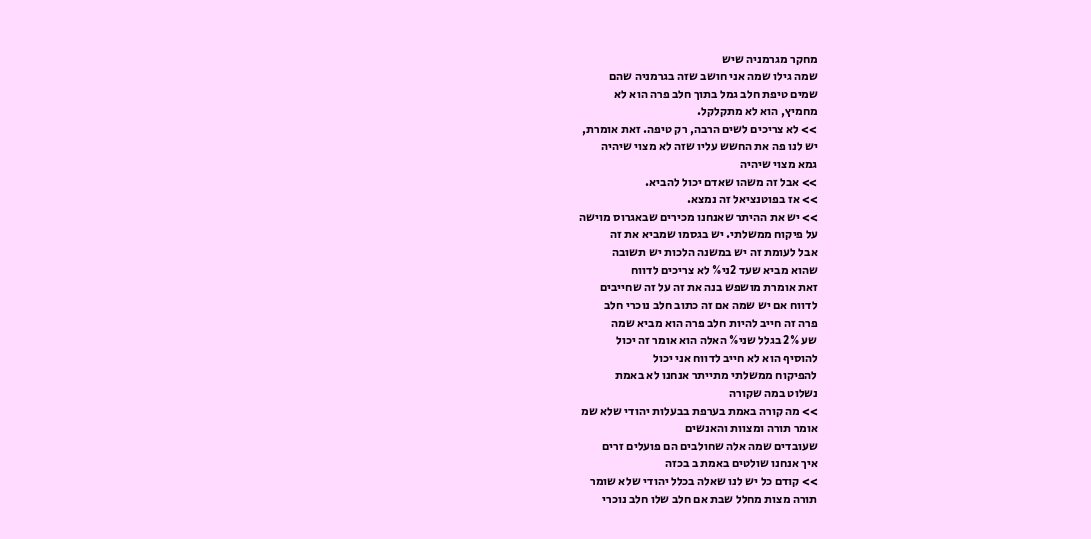מחקר מגרמניה שיש
שמה גילו שמה אני חושב שזה בגרמניה שהם
שמים טיפת חלב גמל בתוך חלב פרה הוא לא
מחמיץ, הוא לא מתקלקל.
>> לא צריכים לשים הרבה, רק טיפה. זאת אומרת,
יש לנו פה את החשש עליו שזה לא מצוי שיהיה
גמא מצוי שיהיה
>> אבל זה משהו שאדם יכול להביא.
>> אז בפוטנציאל זה נמצא.
>> יש את ההיתר שאנחנו מכירים שבאגרוס מוישה
על פיקוח ממשלתי. יש בגסמו שמביא את זה
אבל לעומת זה יש במשנה הלכות יש תשובה
שהוא מביא שעד 2ני% לא צריכים לדווח
זאת אומרת מושפש בנה את זה על זה שחייבים
לדווח אם יש שמה אם זה כתוב חלב נוכרי חלב
פרה זה חייב להיות חלב פרה הוא מביא שמה
שע 2% בגלל שני% האלה הוא אומר זה יכול
להוסיף הוא לא חייב לדווח אני יכול
להפיקוח ממשלתי מתייתר אנחנו לא באמת
נשלוט במה שקורה
>> מה קורה באמת בערפת בבעלות יהודי שלא שמ
אומר תורה ומצוות והאנשים
שעובדים שמה אלה שחולבים הם פועלים זרים
איך אנחנו שולטים באמת ב בכזה
>> קודם כל יש לנו שאלה בכלל יהודי שלא שומר
תורה מצות מחלל שבת אם חלב שלו חלב נוכרי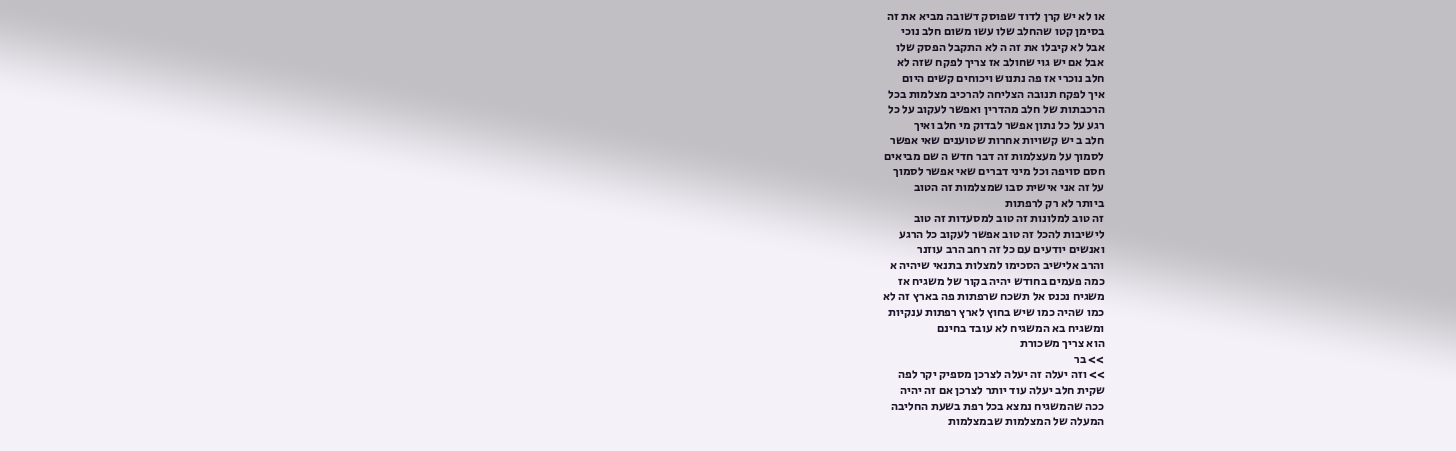או לא יש קרן לדוד שפוסק דשובה מביא את זה
בסימן קטו שהחלב שלו עשו משום חלב נוכי
אבל לא קיבלו את זה ה לא התקבל הפסק שלו
אבל אם יש גוי שחולב אז צריך לפקח שזה לא
חלב נוכרי אז פה נתנוש ויכוחים קשים היום
איך לפקח תנובה הצליחה להרכיב מצלמות בכל
הרכבתות של חלב מהדרין ואפשר לעקוב על כל
רגע על כל נתון אפשר לבדוק מי חלב ואיך
חלב ב יש קשויות אחרות שטוענים שאי אפשר
לסמוך על מעצלמות זה דבר חדש ה שם מביאים
חסם סויפה וכל מיני דברים שאי אפשר לסמוך
על זה אני אישית סבו שמצלמות זה הטוב
ביותר לא רק לרפתות
זה טוב למלונות זה טוב למסעדות זה טוב
לישיבות להכל זה טוב אפשר לעקוב כל הרגע
ואנשים יודעים עם כל זה רחב הרב עוזנר
והרב אלישיב הסכימו למצלות בתנאי שיהיה א
כמה פעמים בחודש יהיה בקור של משגיח אז
משגיח נכנס אל תשכח שרפתות פה בארץ זה לא
כמו שהיה כמו שיש בחוץ לארץ רפתות ענקיות
ומשגיח בא המשגיח לא עובד בחינם
הוא צריך משכורת
>> בר
>> וזה יעלה זה יעלה לצרכן מספיק יקר לפה
שקית חלב יעלה עוד יותר לצרכן אם זה יהיה
ככה שהמשגיח נמצא בכל רפת בשעת החליבה
המעלה של המצלמות שבמצלמות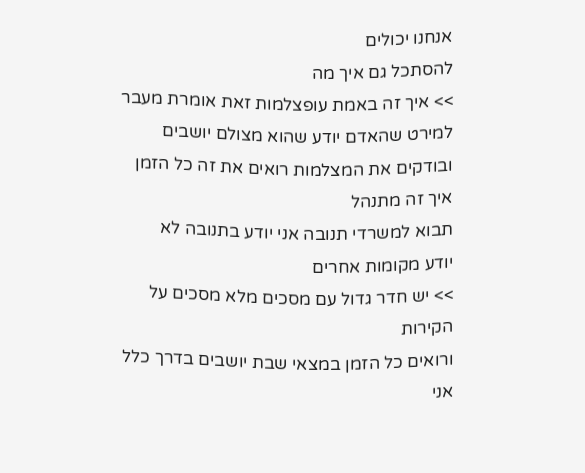אנחנו יכולים
להסתכל גם איך מה
>> איך זה באמת עופצלמות זאת אומרת מעבר
למירט שהאדם יודע שהוא מצולם יושבים
ובודקים את המצלמות רואים את זה כל הזמן
איך זה מתנהל
תבוא למשרדי תנובה אני יודע בתנובה לא
יודע מקומות אחרים
>> יש חדר גדול עם מסכים מלא מסכים על הקירות
ורואים כל הזמן במצאי שבת יושבים בדרך כלל
אני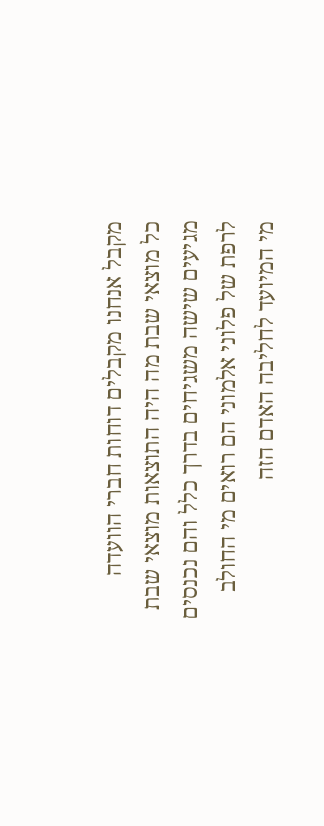מקבל אנחנו מקבלים דוחות חברי הוועדה
כל מוצאי שבת מה היה התוצאות מוצאי שבת
מגיעים שישה משגיחים בדרך כלל והם נכנסים
לרפת של פלוני אלמוני הם רואים מי החולב
מי המיועד לחליבה האדם הזה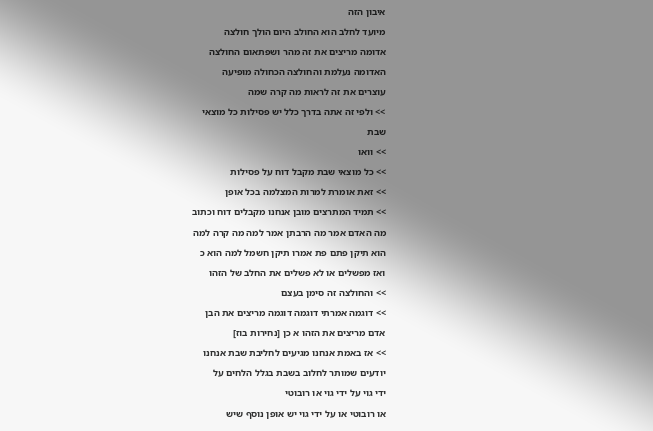איבון הזה
מיועד לחלב הוא החולב היום הולך חולצה
אדומה מריצים את זה מהר ושפתאום החולצה
האדומה נעלמת והחולצה הכחולה מופיעה
עוצרים את זה לראות מה קרה שמה
>> ולפי זה אתה בדרך כלל יש פסילות כל מוצאי
שבת
>> וואו
>> כל מוצאי שבת מקבל דוח על פסילות
>> זאת אומרת למרות המצלמה בכל אופן
>> תמיד המתרצים מובן אנחנו מקבלים דוח וכתוב
מה האדם אמר מה הרבתן אמר למה מה קרה למה
הוא תיקן פתם פת אמרו תיקן חשמל למה הוא כ
ואז מפשלים או לא פשלים את החלב של הזהו
>> והחולצה זה סימן בעצם
>> דוגמה אמרתי דוגמה דוגמה מריצים את הבן
אדם מריצים את הזהו א כן [נחירות בוז]
>> אז באמת אנחנו מגיעים לחליבת שבת אנחנו
יודעים שמותר לחלוב בשבת בגלל הלחים על
ידי גוי על ידי גוי או רובוטי
או רובוטי או על ידי גוי יש אופן נוסף שיש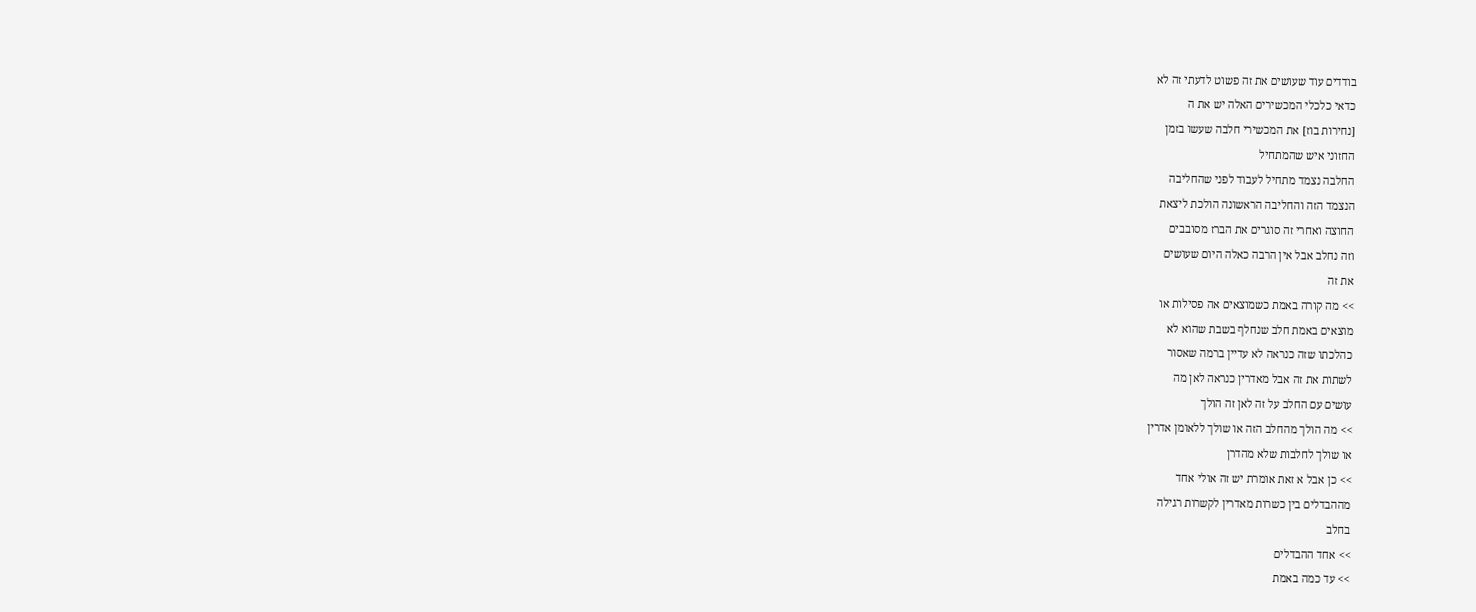בודדים עוד שעושים את זה פשוט לדעתי זה לא
כדאי כלכלי המכשירים האלה יש את ה
[נחירות בוז] את המכשירי חלבה שעשו בזמן
החזוני איש שהמתחיל
החלבה נצמד מתחיל לעבוד לפני שהחליבה
הנצמד הזה והחליבה הראשונה הולכת ליצאת
החוצה ואחרי זה סוגרים את הברז מסובבים
וזה נחלב אבל אין הרבה כאלה היום שעושים
את זה
>> מה קורה באמת כשמוצאים אה פסילות או
מוצאים באמת חלב שנחלף בשבת שהוא לא
כהלכתו שזה כנראה לא עדיין ברמה שאסור
לשתות את זה אבל מאדרין כנראה לאן מה
עושים עם החלב על זה לאן זה הולך
>> מה הולך מהחלב הזה או שולך ללאומן אדרין
או שולך לחלבות שלא מהדרן
>> כן אבל א זאת אומרת יש זה אולי אחד
מההבדלים בין כשרות מאדרין לקשרות רגילה
בחלב
>> אחד ההבדלים
>> עד כמה באמת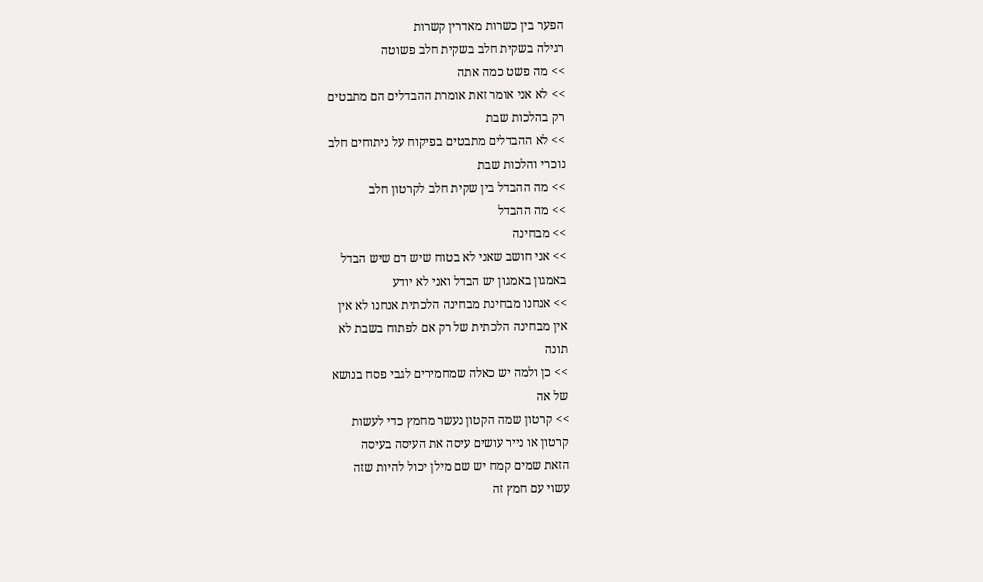הפער בין כשרות מאדרין קשרות
רגילה בשקית חלב בשקית חלב פשוטה
>> מה פשט כמה אתה
>> לא אני אומר זאת אומרת ההבדלים הם מתבטים
רק בהלכות שבת
>> לא ההבדלים מתבטים בפיקוח על ניתוחים חלב
נוכרי והלכות שבת
>> מה ההבדל בין שקית חלב לקרטון חלב
>> מה ההבדל
>> מבחינה
>> אני חושב שאני לא בטוח שיש דם שיש הבדל
באמגון באמגון יש הבדל ואני לא יודע
>> אנחנו מבחינת מבחינה הלכתית אנחנו לא אין
אין מבחינה הלכתית של רק אם לפתוח בשבת לא
תונה
>> כן ולמה יש כאלה שמחמירים לגבי פסח בנושא
של אה
>> קרטון שמה הקטון נעשר מחמץ כדי לעשות
קרטון או נייר עושים עיסה את העיסה בעיסה
הזאת שמים קמח יש שם מילן יכול להיות שזה
עשוי עם חמץ זה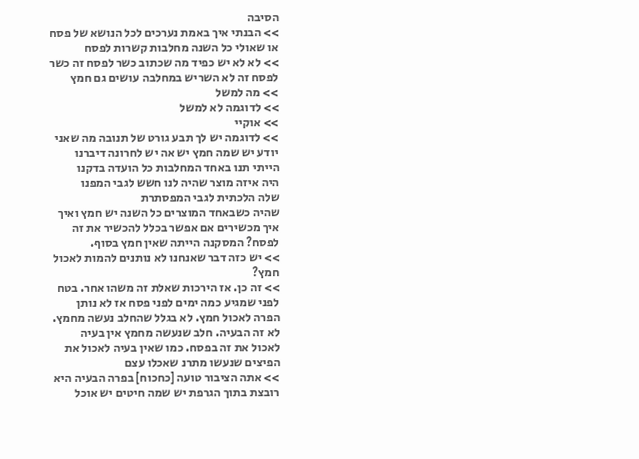הסיבה
>> הבנתי איך באמת נערכים לכל הנושא של פסח
או שאולי כל השנה מחלבות קשרות לפסח
>> לא לא יש כפיד מה שכתוב כשר לפסח זה כשר
לפסח זה לא השריש במחלבה עושים גם חמץ
>> מה למשל
>> לדוגמה לא למשל
>> אוקיי
>> לדוגמה יש לך תבע גורט של תנובה מה שאני
יודע יש שמה חמץ יש אה יש לחרונה דיברנו
הייתי תנו באחד המחלבות כל הועדה בדקנו
היה איזה מוצר שהיה לנו חשש לגבי המפנו
שלה הלכתית לגבי המפסתרת
שהיה כשבאחד המוצרים כל השנה יש חמץ ואיך
איך מכשירים אם אפשר בכלל להכשיר את זה
לפסח? המסקנה הייתה שאין חמץ בסוף.
>> יש כזה דבר שאנחנו לא נותנים להמות לאכול
חמץ?
>> זה כן. אז הירכות שאלת זה משהו אחר. בטח
לפני שמגיע כמה ימים לפני פסח אז לא נותן
הפרה לאכול חמץ. לא בגלל שהחלב נעשה מחמץ.
לא זה הבעיה. חלב שנעשה מחמץ אין בעיה
לאכול את זה בפסח. כמו שאין בעיה לאכול את
הפיצים שנעשו מתרנ שאכלו עצם
>> אתה הציבור טועה [כחכוח] בפרה הבעיה היא
רובצת בתוך הגרפת יש שמה חיטים יש אוכל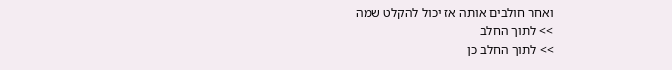ואחר חולבים אותה אז יכול להקלט שמה
>> לתוך החלב
>> לתוך החלב כן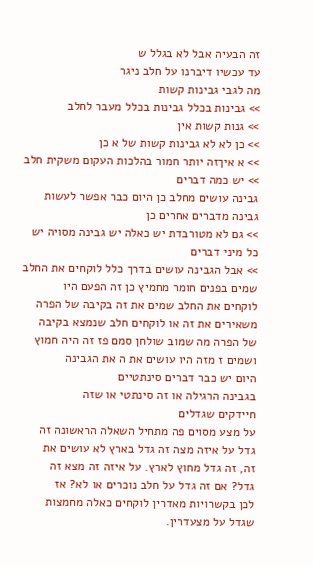זה הבעיה אבל לא בגלל ש
עד עכשיו דיברנו על חלב ניגר
מה לגבי גבינות קשות
>> גבינות בכלל גבינות בכלל מעבר לחלב
>> גנות קשות אין
>> כן לא לא גבינות קשות של א כן
>> א איךזה יותר חמור בהלכות העקום משקית חלב
>> יש כמה דברים
גבינה עושים מחלב כן היום כבר אפשר לעשות
גבינה מדברים אחרים כן
>> גם לא מטורבדת יש כאלה יש גבינה מסויה יש
כל מיני דברים
>> אבל הגבינה עושים בדרך כלל לוקחים את החלב
שמים בפנים חומר מחמיץ כן זה הפעם היו
לוקחים את החלב שמים את זה בקיבה של הפרה
משאירים את זה או לוקחים חלב שנמצא בקיבה
של הפרה מה שמוב שולחן סמם פז זה היה חמוץ
ושמים ז מזה היו עושים את ה את הגבינה
היום יש כבר דברים סינתטיים
בגבינה הרגילה או זה סינתטי או שזה
חיידקים שגדלים
על מצע מסוים פה מתחיל השאלה הראשונה זה
גדל על איזה מצה זה גדל בארץ לא עושים את
זה, זה גדל מחוץ לארץ. על איזה זה מצא זה
גדל? אם זה גדל על חלב נוכרים או לא? אז
לכן בקשרויות מאדרין לוקחים כאלה מחמצות
שגדל על מצעדרין.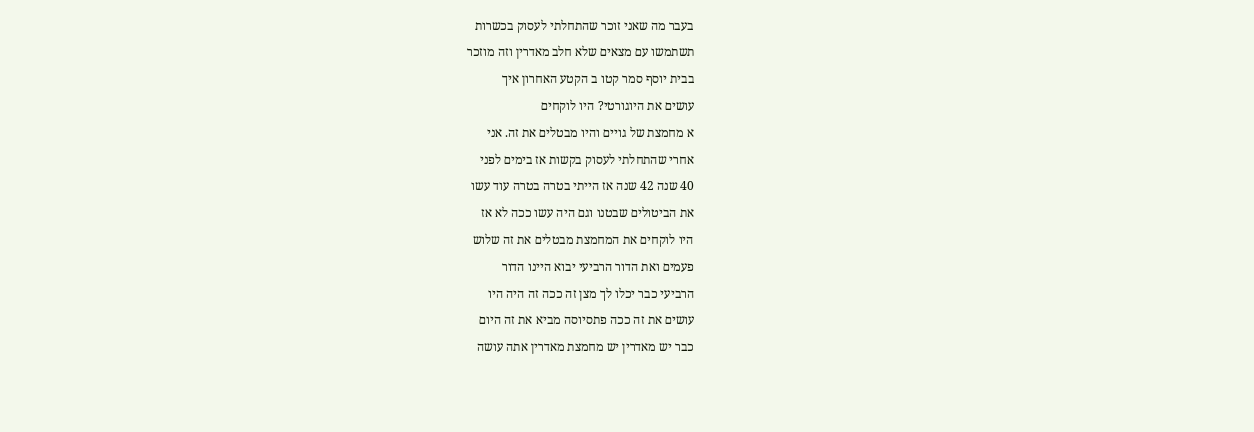בעבר מה שאני זוכר שהתחלתי לעסוק בכשרות
תשתמשו עם מצאים שלא חלב מאדרין וזה מוזכר
בבית יוסף סמר קטו ב הקטע האחרון איך
עושים את היוגורטי? היו לוקחים
א מחמצת של גויים והיו מבטלים את זה. אני
אחרי שהתחלתי לעסוק בקשות אז בימים לפני
40 שנה 42 שנה אז הייתי בטרה בטרה עוד עשו
את הביטולים שבטנו וגם היה עשו ככה לא אז
היו לוקחים את המחמצת מבטלים את זה שלוש
פעמים ואת הדור הרביעי יבוא היינו הדור
הרביעי כבר יכלו לך מצן זה ככה זה היה היו
עושים את זה ככה פתסיוסה מביא את זה היום
כבר יש מאדרין יש מחמצת מאדרין אתה עושה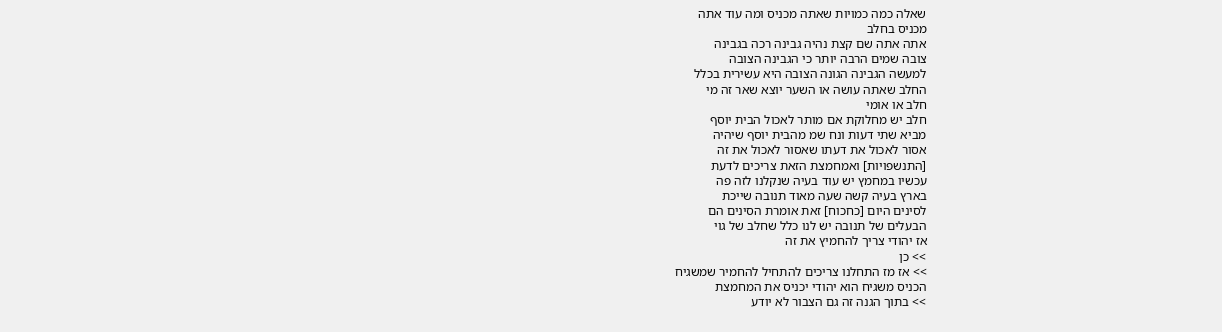שאלה כמה כמויות שאתה מכניס ומה עוד אתה
מכניס בחלב
אתה אתה שם קצת נהיה גבינה רכה בגבינה
צובה שמים הרבה יותר כי הגבינה הצובה
למעשה הגבינה הגונה הצובה היא עשירית בכלל
החלב שאתה עושה או השער יוצא שאר זה מי
חלב או אומי
חלב יש מחלוקת אם מותר לאכול הבית יוסף
מביא שתי דעות ונח שמ מהבית יוסף שיהיה
אסור לאכול את דעתו שאסור לאכול את זה
[התנשפויות] ואמחמצת הזאת צריכים לדעת
עכשיו במחמץ יש עוד בעיה שנקלנו לזה פה
בארץ בעיה קשה שעה מאוד תנובה שייכת
לסינים היום [כחכוח] זאת אומרת הסינים הם
הבעלים של תנובה יש לנו כלל שחלב של גוי
אז יהודי צריך להחמיץ את זה
>> כן
>> אז מז התחלנו צריכים להתחיל להחמיר שמשגיח
הכניס משגיח הוא יהודי יכניס את המחמצת
>> בתוך הגנה זה גם הצבור לא יודע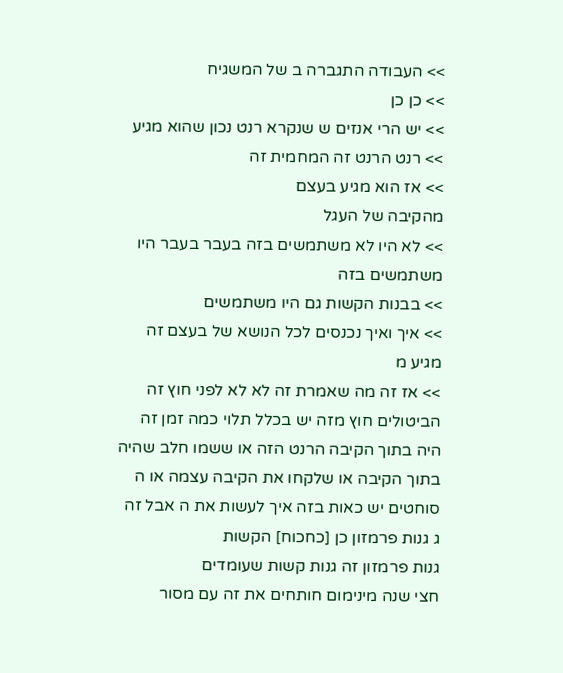>> העבודה התגברה ב של המשגיח
>> כן כן
>> יש הרי אנזים ש שנקרא רנט נכון שהוא מגיע
>> רנט הרנט זה המחמית זה
>> אז הוא מגיע בעצם
מהקיבה של העגל
>> לא היו לא משתמשים בזה בעבר בעבר היו
משתמשים בזה
>> בבנות הקשות גם היו משתמשים
>> איך ואיך נכנסים לכל הנושא של בעצם זה
מגיע מ
>> אז זה מה שאמרת זה לא לא לפני חוץ זה
הביטולים חוץ מזה יש בכלל תלוי כמה זמן זה
היה בתוך הקיבה הרנט הזה או ששמו חלב שהיה
בתוך הקיבה או שלקחו את הקיבה עצמה או ה
סוחטים יש כאות בזה איך לעשות את ה אבל זה
ג גנות פרמזון כן [כחכוח] הקשות
גנות פרמזון זה גנות קשות שעומדים
חצי שנה מינימום חותחים את זה עם מסור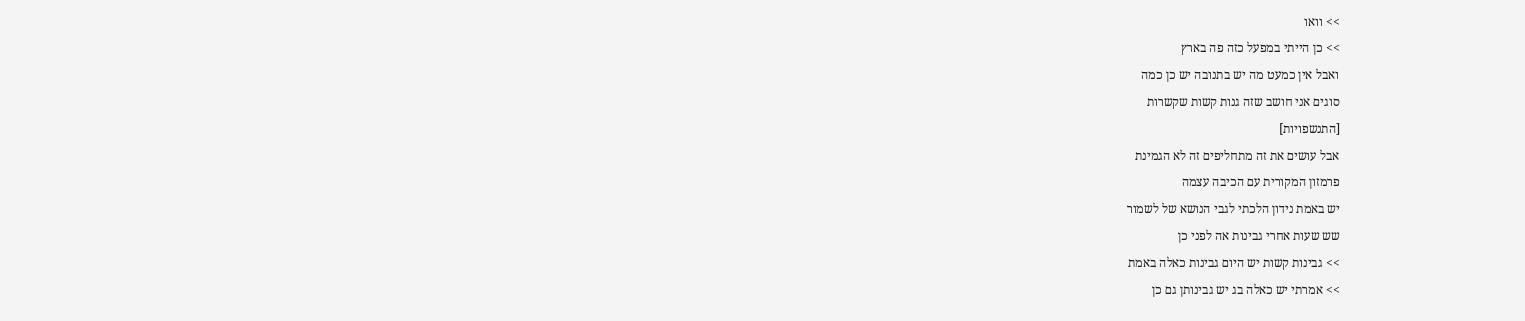>> וואו
>> כן הייתי במפעל כזה פה בארץ
ואבל אין כמעט מה יש בתנובה יש כן כמה
סוגים אני חושב שזה גנות קשות שקשרות
[התנשפויות]
אבל עושים את זה מתחליפים זה לא הגמינת
פרמזון המקורית עם הכיבה עצמה
יש באמת נידון הלכתי לגבי הנושא של לשמור
שש שעות אחרי גבינות אה לפני כן
>> גבינות קשות יש היום גבינות כאלה באמת
>> אמרתי יש כאלה בג יש גבינותן גם כן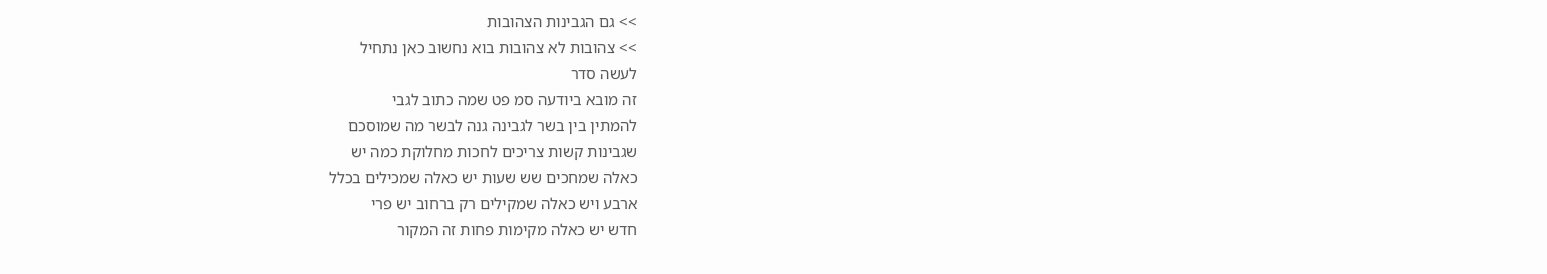>> גם הגבינות הצהובות
>> צהובות לא צהובות בוא נחשוב כאן נתחיל
לעשה סדר
זה מובא ביודעה סמ פט שמה כתוב לגבי
להמתין בין בשר לגבינה גנה לבשר מה שמוסכם
שגבינות קשות צריכים לחכות מחלוקת כמה יש
כאלה שמחכים שש שעות יש כאלה שמכילים בכלל
ארבע ויש כאלה שמקילים רק ברחוב יש פרי
חדש יש כאלה מקימות פחות זה המקור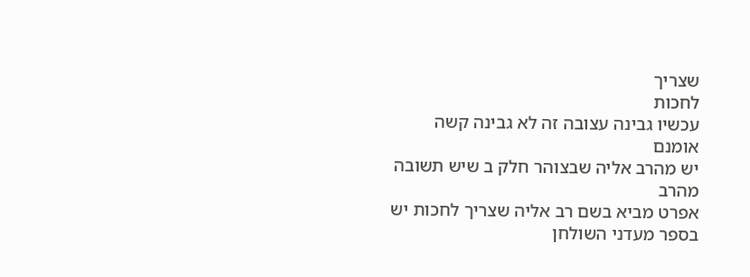שצריך
לחכות
עכשיו גבינה עצובה זה לא גבינה קשה אומנם
יש מהרב אליה שבצוהר חלק ב שיש תשובה מהרב
אפרט מביא בשם רב אליה שצריך לחכות יש
בספר מעדני השולחן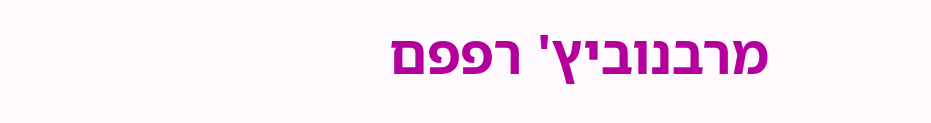מרבנוביץ' רפפם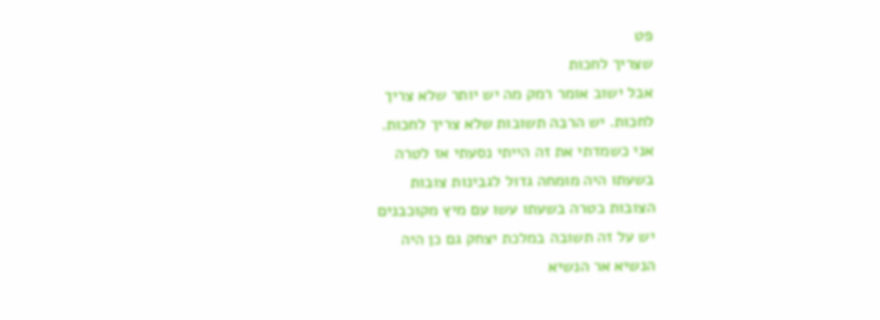פט
שצריך לחכות
אבל ישוב אומר רמק מה יש יותר שלא צריך
לחכות. יש הרבה תשובות שלא צריך לחכות.
אני כשמדתי את זה הייתי נסעתי אז לטרה
בשעתו היה מומחה גדול לגבינות צובות
הצובות בטרה בשעתו עשו עם מיץ מקוכבנים
יש על זה תשובה במלכת יצחק גם כן היה
הנשיא אר הנשיא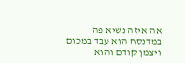אה איזה נשיא פה במדנסח הוא עבד במכום
ויצמן קודם והוא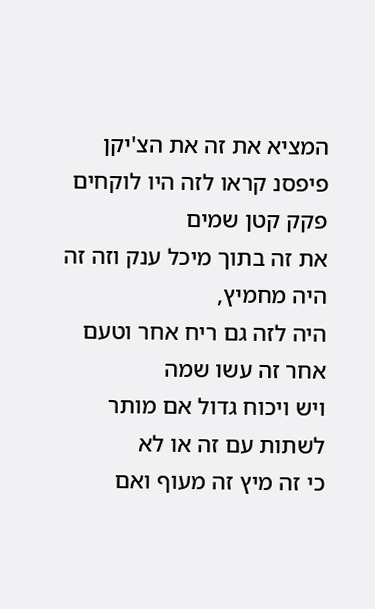המציא את זה את הצ'יקן
פיפסנ קראו לזה היו לוקחים פקק קטן שמים
את זה בתוך מיכל ענק וזה זה היה מחמיץ,
היה לזה גם ריח אחר וטעם אחר זה עשו שמה
ויש ויכוח גדול אם מותר לשתות עם זה או לא
כי זה מיץ זה מעוף ואם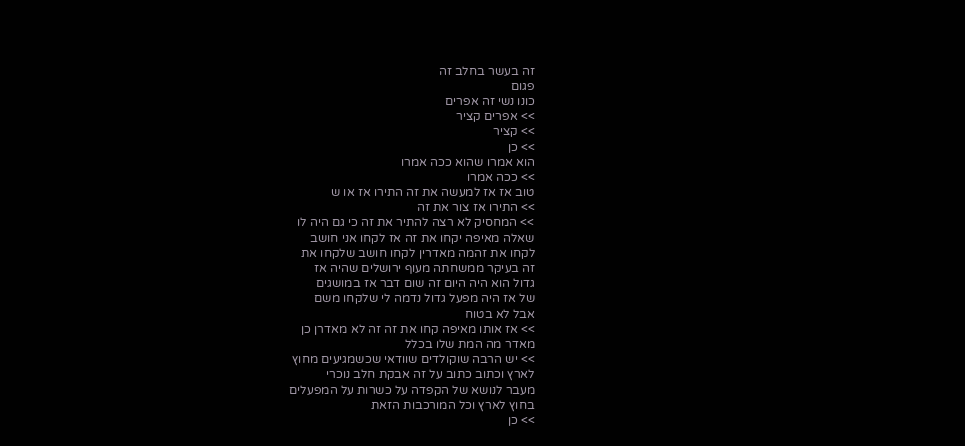זה בעשר בחלב זה
פגום
כונו נשי זה אפרים
>> אפרים קציר
>> קציר
>> כן
הוא אמרו שהוא ככה אמרו
>> ככה אמרו
טוב אז אז למעשה את זה התירו אז או ש
>> התירו אז צור את זה
>> המחסיק לא רצה להתיר את זה כי גם היה לו
שאלה מאיפה יקחו את זה אז לקחו אני חושב
לקחו את זהמה מאדרין לקחו חושב שלקחו את
זה בעיקר ממשחתה מעוף ירושלים שהיה אז
גדול הוא היה היום זה שום דבר אז במושגים
של אז היה מפעל גדול נדמה לי שלקחו משם
אבל לא בטוח
>> אז אותו מאיפה קחו את זה זה לא מאדרן כן
מאדר מה המת שלו בכלל
>> יש הרבה שוקולדים שוודאי שכשמגיעים מחוץ
לארץ וכתוב כתוב על זה אבקת חלב נוכרי
מעבר לנושא של הקפדה על כשרות על המפעלים
בחוץ לארץ וכל המורכבות הזאת
>> כן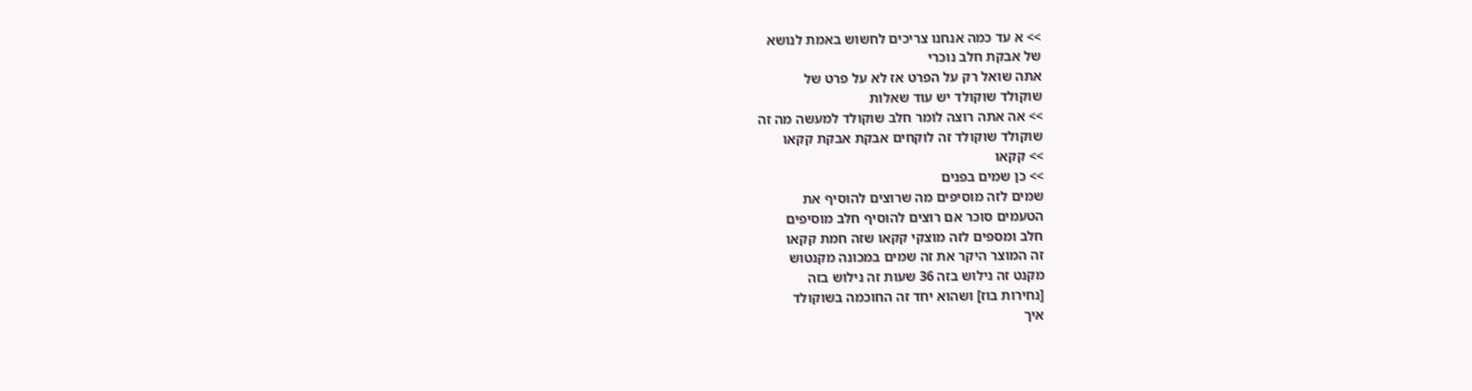>> א עד כמה אנחנו צריכים לחשוש באמת לנושא
של אבקת חלב נוכרי
אתה שואל רק על הפרט אז לא על פרט של
שוקולד שוקולד יש עוד שאלות
>> אה אתה רוצה לומר חלב שוקולד למעשה מה זה
שוקולד שוקולד זה לוקחים אבקת אבקת קקאו
>> קקאו
>> כן שמים בפנים
שמים לזה מוסיפים מה שרוצים להוסיף את
הטעמים סוכר אם רוצים להוסיף חלב מוסיפים
חלב ומספים לזה מוצקי קקאו שזה חמת קקאו
זה המוצר היקר את זה שמים במכונה מקנטוש
מקנט זה נילוש בזה 36 שעות זה נילוש בזה
[נחירות בוז] ושהוא יחד זה החוכמה בשוקולד
איך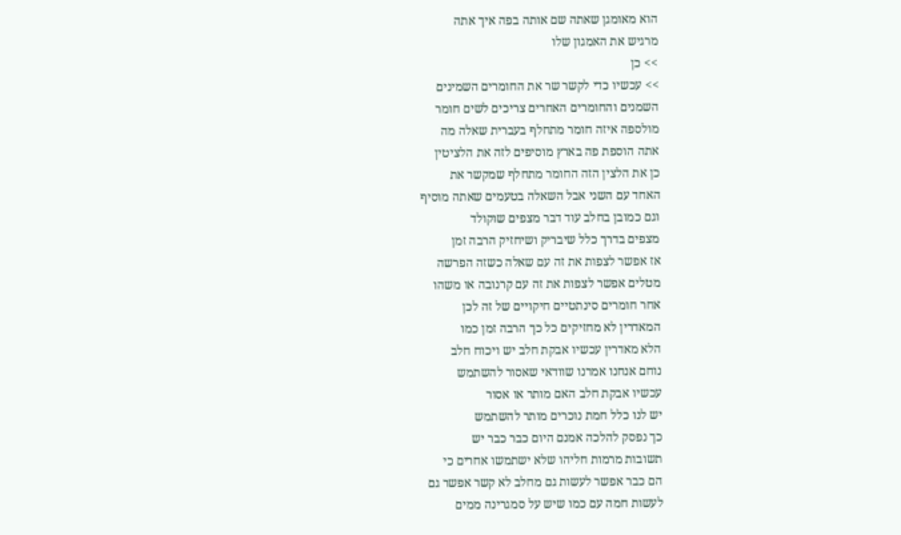הוא מאומגן שאתה שם אותה בפה איך אתה
מרגיש את האמגון שלו
>> כן
>> עכשיו כדי לקשר שר את החומרים השמינים
השמנים והחומרים האחרים צריכים לשים חומר
מולספה איזה חומר מתחלף בעברית שאלה מה
אתה הוספת פה בארץ מוסיפים לזה את הלציטין
כן את הלצין הזה החומר מתחלף שמקשר את
האחד עם השני אבל השאלה בטעמים שאתה מוסיף
וגם כמובן בחלב עוד דבר מצפים שוקולד
מצפים בדרך כלל שיבריק ושיחזיק הרבה זמן
אז אפשר לצפות את זה עם שאלה כשזה הפרשה
מטלים אפשר לצפות את זה עם קרנובה או משהו
אחר חומרים סינתטיים חיקויים של זה לכן
המאדרין לא מחזיקים כל כך הרבה זמן כמו
הלא מאדרין עכשיו אבקת חלב יש ויכוח חלב
נוחם אנחנו אמרנו שוודאי שאסור להשתמש
עכשיו אבקת חלב האם מותר או אסור
יש לנו כלל חמת נוכרים מותר להשתמש
כך נפסק להלכה אמנם היום כבר כבר יש
תשובות מרמות חליהו שלא ישתמשו אחרים כי
הם כבר אפשר לעשות גם מחלב לא קשר אפשר גם
לעשות חמה עם כמו שיש על סמגרינה ממים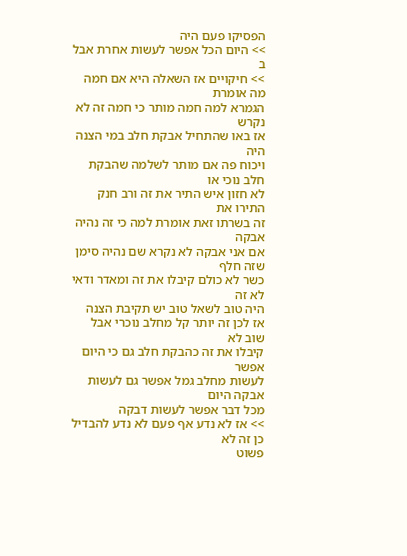הפסיקו פעם היה
>> היום הכל אפשר לעשות אחרת אבל ב
>> חיקויים אז השאלה היא אם חמה מה אומרת
הגמרא למה חמה מותר כי חמה זה לא נקרש
אז באו שהתחיל אבקת חלב במי הצנה היה
ויכוח פה אם מותר לשלמה שהבקת חלב נוכי או
לא חזון איש התיר את זה ורב חנק התירו את
זה בשרתו זאת אומרת למה כי זה נהיה אבקה
אם אני אבקה לא נקרא שם נהיה סימן שזה חלף
כשר לא כולם קיבלו את זה ומאדר ודאי לא זה
היה טוב לשאל טוב יש תקיבת הצנה
אז לכן זה יותר קל מחלב נוכרי אבל שוב לא
קיבלו את זה כהבקת חלב גם כי היום אפשר
לעשות מחלב גמל אפשר גם לעשות אבקה היום
מכל דבר אפשר לעשות דבקה
>> אז לא נדע אף פעם לא נדע להבדיל כן זה לא
פשוט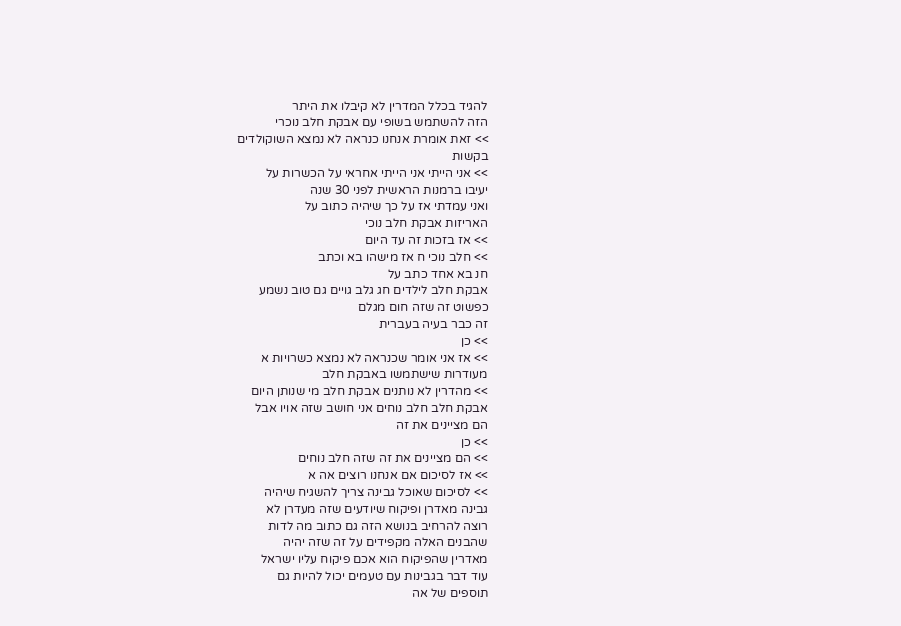להגיד בכלל המדרין לא קיבלו את היתר
הזה להשתמש בשופי עם אבקת חלב נוכרי
>> זאת אומרת אנחנו כנראה לא נמצא השוקולדים
בקשות
>> אני הייתי אני הייתי אחראי על הכשרות על
יעיבו ברמנות הראשית לפני 30 שנה
ואני עמדתי אז על כך שיהיה כתוב על
האריזות אבקת חלב נוכי
>> אז בזכות זה עד היום
>> חלב נוכי ח אז מישהו בא וכתב
חנ בא אחד כתב על
אבקת חלב לילדים חג גלב גויים גם טוב נשמע
כפשוט זה שזה חום מגלם
זה כבר בעיה בעברית
>> כן
>> אז אני אומר שכנראה לא נמצא כשרויות א
מעודרות שישתמשו באבקת חלב
>> מהדרין לא נותנים אבקת חלב מי שנותן היום
אבקת חלב חלב נוחים אני חושב שזה אויו אבל
הם מציינים את זה
>> כן
>> הם מציינים את זה שזה חלב נוחים
>> אז לסיכום אם אנחנו רוצים אה א
>> לסיכום שאוכל גבינה צריך להשגיח שיהיה
גבינה מאדרן ופיקוח שיודעים שזה מעדרן לא
רוצה להרחיב בנושא הזה גם כתוב מה לדות
שהבנים האלה מקפידים על זה שזה יהיה
מאדרין שהפיקוח הוא אכם פיקוח עליו ישראל
עוד דבר בגבינות עם טעמים יכול להיות גם
תוספים של אה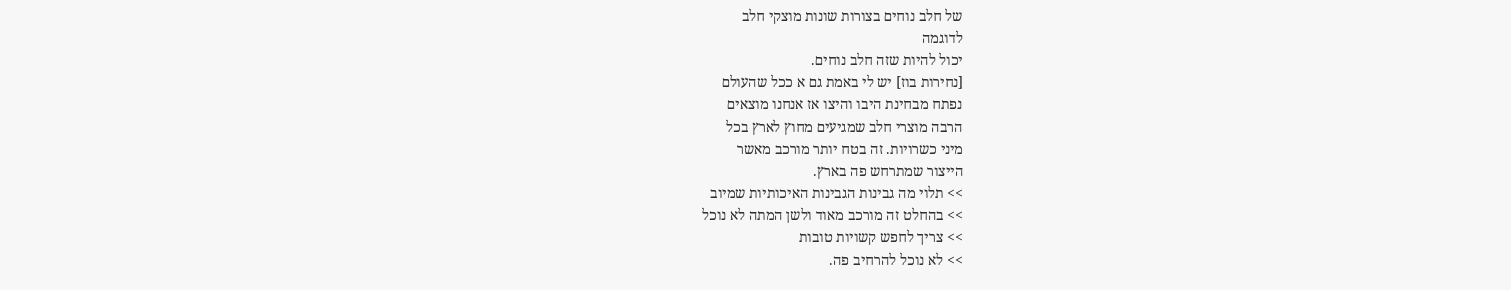של חלב נוחים בצורות שונות מוצקי חלב
לדוגמה
יכול להיות שזה חלב נוחים.
[נחירות בוז] יש לי באמת גם א ככל שהעולם
נפתח מבחינת היבו והיצו אז אנחנו מוצאים
הרבה מוצרי חלב שמגיעים מחוץ לארץ בכל
מיני כשרויות. זה בטח יותר מורכב מאשר
הייצור שמתרחש פה בארץ.
>> תלוי מה גבינות הגבינות האיכותיות שמיוב
>> בהחלט זה מורכב מאוד ולשן המתה לא נוכל
>> צריך לחפש קשויות טובות
>> לא נוכל להרחיב פה.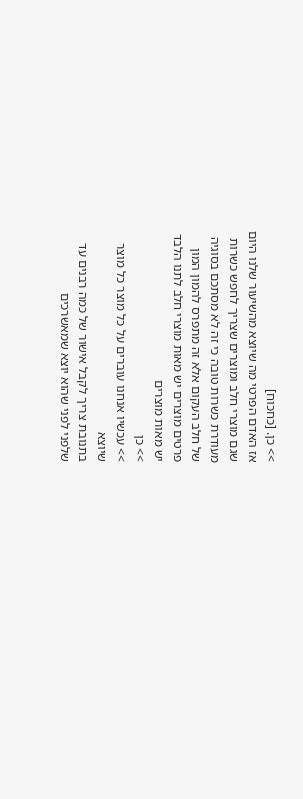>> כן. [כחכוח]
אז האדם הפרטי מה שיוצא מהשיעור שלנו היום
שגם מוצרי חלב ומוצרים שצריך לחפש כשרות
מעודרת כשרות טובה כי זה לא מסתכם בסוגיה
של חלב העקום אלא זה מתפרס להמון המון
פרטים מוצרים יש מאות מוצרי חלב לתנו הלבד
יש מאות מוצרים
>> כן
>> עכשיו אנחנו עוברים על כל מוצר כל מוצר
שיוצא
בתנובת צריך לקבל אישור של כמה רבנים עד
שלפני לפני שהוא יוצא שמאשרכים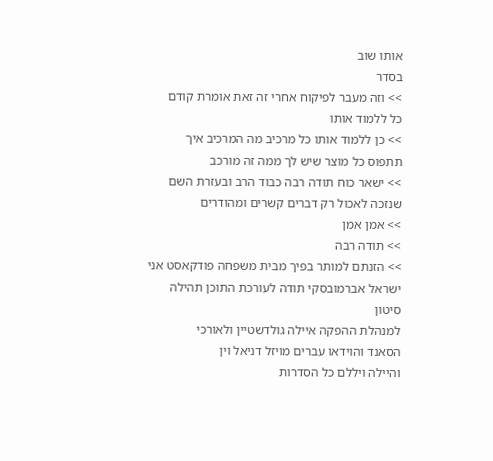אותו שוב
בסדר
>> וזה מעבר לפיקוח אחרי זה זאת אומרת קודם
כל ללמוד אותו
>> כן ללמוד אותו כל מרכיב מה המרכיב איך
תתפוס כל מוצר שיש לך ממה זה מורכב
>> ישאר כוח תודה רבה כבוד הרב ובעזרת השם
שנזכה לאכול רק דברים קשרים ומהודרים
>> אמן אמן
>> תודה רבה
>> הזנתם למותר בפיך מבית משפחה פודקאסט אני
ישראל אברמובסקי תודה לעורכת התוכן תהילה
סיטון
למנהלת ההפקה איילה גולדשטיין ולאורכי
הסאנד והוידאו עברים מויזל דניאל וין
והיילה ויללם כל הסדרות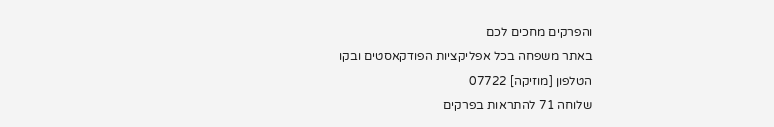והפרקים מחכים לכם
באתר משפחה בכל אפליקציות הפודקאסטים ובקו
הטלפון [מוזיקה] 07722
שלוחה 71 להתראות בפרקים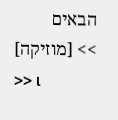הבאים
>> [מוזיקה]
>> เ